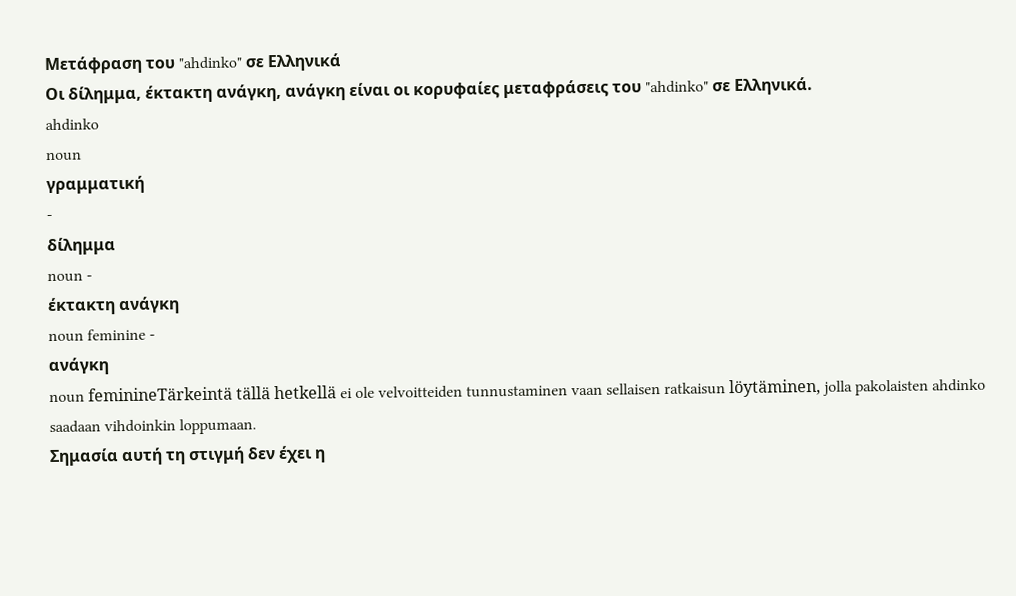Μετάφραση του "ahdinko" σε Ελληνικά
Οι δίλημμα, έκτακτη ανάγκη, ανάγκη είναι οι κορυφαίες μεταφράσεις του "ahdinko" σε Ελληνικά.
ahdinko
noun
γραμματική
-
δίλημμα
noun -
έκτακτη ανάγκη
noun feminine -
ανάγκη
noun feminineTärkeintä tällä hetkellä ei ole velvoitteiden tunnustaminen vaan sellaisen ratkaisun löytäminen, jolla pakolaisten ahdinko saadaan vihdoinkin loppumaan.
Σημασία αυτή τη στιγμή δεν έχει η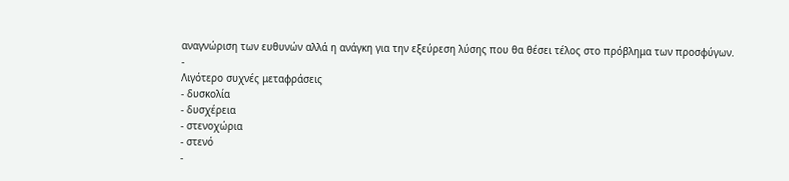αναγνώριση των ευθυνών αλλά η ανάγκη για την εξεύρεση λύσης που θα θέσει τέλος στο πρόβλημα των προσφύγων.
-
Λιγότερο συχνές μεταφράσεις
- δυσκολία
- δυσχέρεια
- στενοχώρια
- στενό
-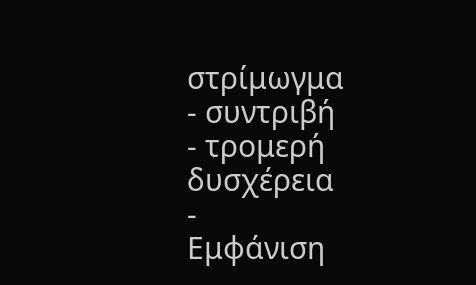στρίμωγμα
- συντριβή
- τρομερή δυσχέρεια
-
Εμφάνιση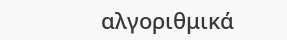αλγοριθμικά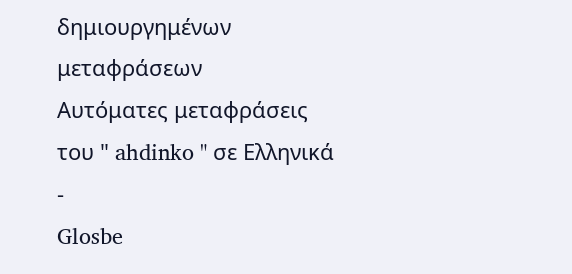δημιουργημένων μεταφράσεων
Αυτόματες μεταφράσεις του " ahdinko " σε Ελληνικά
-
Glosbe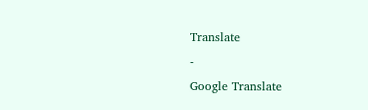Translate
-
Google Translate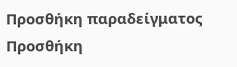Προσθήκη παραδείγματος
Προσθήκη